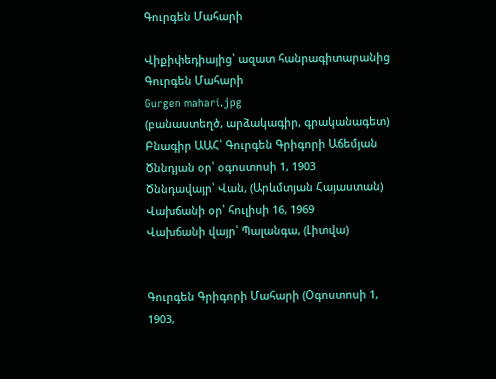Գուրգեն Մահարի

Վիքիփեդիայից՝ ազատ հանրագիտարանից
Գուրգեն Մահարի
Gurgen mahari.jpg
(բանաստեղծ, արձակագիր, գրականագետ)
Բնագիր ԱԱՀ՝ Գուրգեն Գրիգորի Աճեմյան
Ծննդյան օր՝ օգոստոսի 1, 1903
Ծննդավայր՝ Վան, (Արևմտյան Հայաստան)
Վախճանի օր՝ հուլիսի 16, 1969
Վախճանի վայր՝ Պալանգա, (Լիտվա)


Գուրգեն Գրիգորի Մահարի (Օգոստոսի 1, 1903,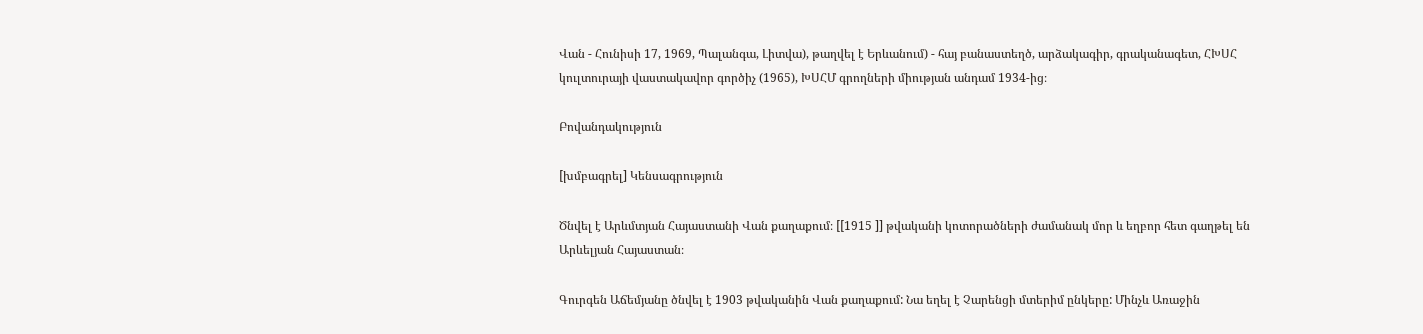Վան - Հունիսի 17, 1969, Պալանգա, Լիտվա), թաղվել է Երևանում) - հայ բանաստեղծ, արձակագիր, գրականագետ, ՀԽՍՀ կուլտուրայի վաստակավոր գործիչ (1965), ԽՍՀՄ գրողների միության անդամ 1934-ից։

Բովանդակություն

[խմբագրել] Կենսագրություն

Ծնվել է Արևմտյան Հայաստանի Վան քաղաքում։ [[1915 ]] թվականի կոտորածների ժամանակ մոր և եղբոր հետ գաղթել են Արևելյան Հայաստան։

Գուրգեն Աճեմյանը ծնվել է 1903 թվականին Վան քաղաքում: Նա եղել է Չարենցի մտերիմ ընկերը: Մինչև Առաջին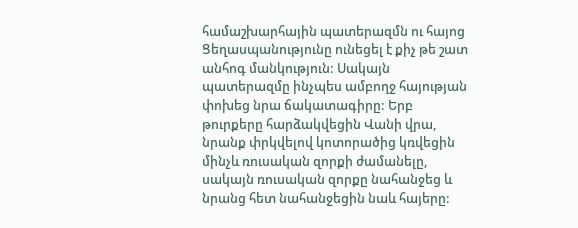համաշխարհային պատերազմն ու հայոց Ցեղասպանությունը ունեցել է քիչ թե շատ անհոգ մանկություն: Սակայն պատերազմը ինչպես ամբողջ հայության փոխեց նրա ճակատագիրը: Երբ թուրքերը հարձակվեցին Վանի վրա, նրանք փրկվելով կոտորածից կռվեցին մինչև ռուսական զորքի ժամանելը, սակայն ռուսական զորքը նահանջեց և նրանց հետ նահանջեցին նաև հայերը: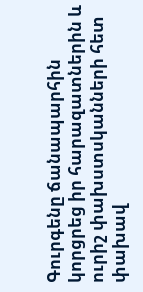Գուրգենը ճանապարհին կորցրեց իր հարազատներին և ուրիշ փախստսկանների հետ փախավ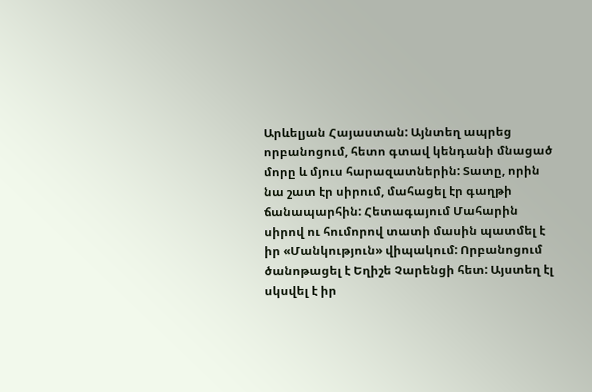Արևելյան Հայաստան: Այնտեղ ապրեց որբանոցում, հետո գտավ կենդանի մնացած մորը և մյուս հարազատներին: Տատը, որին նա շատ էր սիրում, մահացել էր գաղթի ճանապարհին: Հետագայում Մահարին սիրով ու հումորով տատի մասին պատմել է իր «Մանկություն» վիպակում: Որբանոցում ծանոթացել է Եղիշե Չարենցի հետ: Այստեղ էլ սկսվել է իր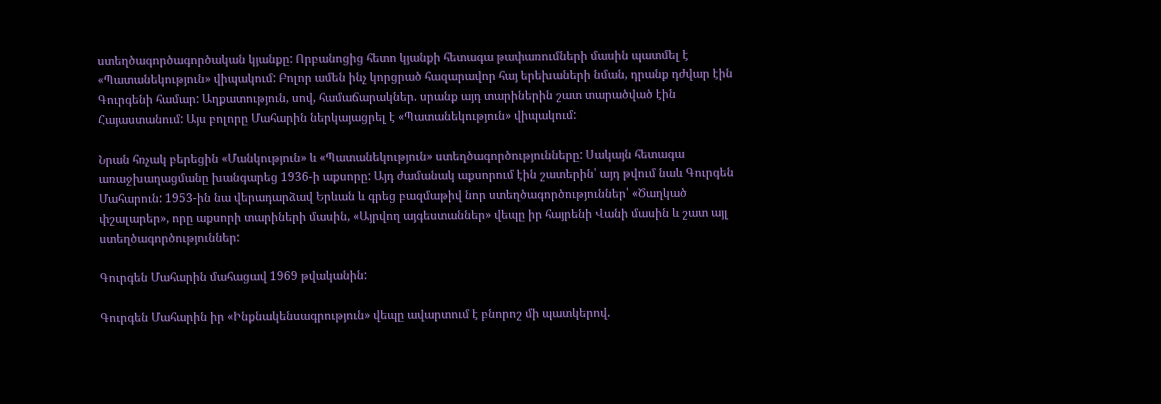ստեղծագործագործական կյանքը: Որբանոցից հետո կյանքի հետագա թափառումների մասին պատմել է «Պատանեկություն» վիպակում: Բոլոր ամեն ինչ կորցրած հազարավոր հայ երեխաների նման, դրանք դժվար էին Գուրգենի համար: Աղքատություն, սով, համաճարակներ. սրանք այդ տարիներին շատ տարածված էին Հայաստանում: Այս բոլորը Մահարին ներկայացրել է «Պատանեկություն» վիպակում:

Նրան հռչակ բերեցին «Մանկություն» և «Պատանեկություն» ստեղծագործությունները: Սակայն հետագա առաջխաղացմանը խանգարեց 1936-ի աքսորը: Այդ ժամանակ աքսորում էին շատերին՝ այդ թվում նաև Գուրգեն Մահարուն: 1953-ին նա վերադարձավ Երևան և գրեց բազմաթիվ նոր ստեղծագործություններ՝ «Ծաղկած փշալարեր», որը աքսորի տարիների մասին, «Այրվող այգեստաններ» վեպը իր հայրենի Վանի մասին և շատ այլ ստեղծագործություններ:

Գուրգեն Մահարին մահացավ 1969 թվականին:

Գուրգեն Մահարին իր «Ինքնակենսագրություն» վեպը ավարտում է բնորոշ մի պատկերով.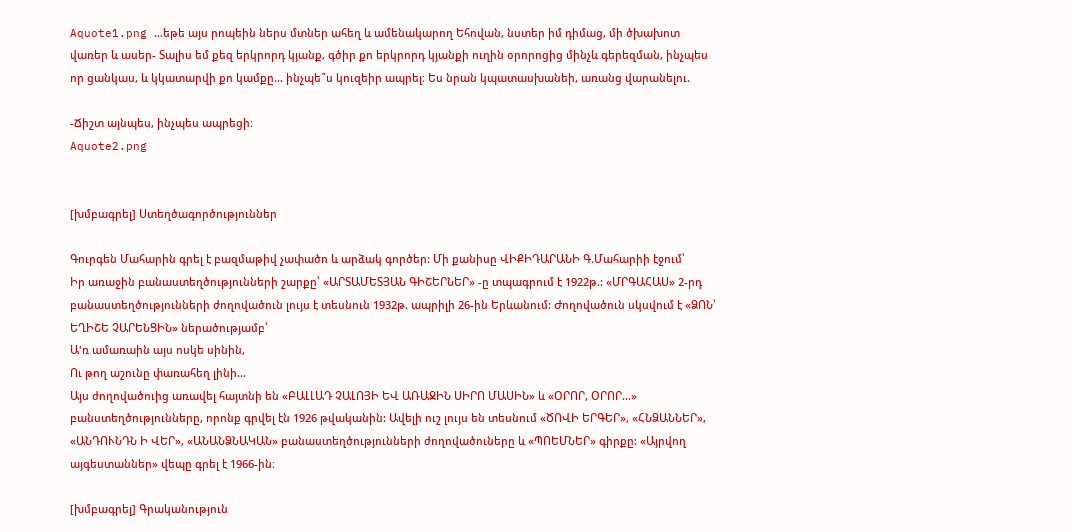Aquote1.png …եթե այս րոպեին ներս մտներ ահեղ և ամենակարող Եհովան, նստեր իմ դիմաց, մի ծխախոտ վառեր և ասեր- Տալիս եմ քեզ երկրորդ կյանք, գծիր քո երկրորդ կյանքի ուղին օրորոցից մինչև գերեզման, ինչպես որ ցանկաս, և կկատարվի քո կամքը… ինչպե՞ս կուզեիր ապրել։ Ես նրան կպատասխանեի, առանց վարանելու.

-Ճիշտ այնպես, ինչպես ապրեցի։
Aquote2.png


[խմբագրել] Ստեղծագործություններ

Գուրգեն Մահարին գրել է բազմաթիվ չափածո և արձակ գործեր: Մի քանիսը ՎԻՔԻԴԱՐԱՆԻ Գ.Մահարիի էջում՝
Իր առաջին բանաստեղծությունների շարքը՝ «ԱՐՏԱՄԵՏՅԱՆ ԳԻՇԵՐՆԵՐ» -ը տպագրում է 1922թ.: «ՄՐԳԱՀԱՍ» 2-րդ բանաստեղծությունների ժողովածուն լույս է տեսնուն 1932թ. ապրիլի 26-ին Երևանում: Ժողովածուն սկսվում է «ՁՈՆ՝ ԵՂԻՇԵ ՉԱՐԵՆՑԻՆ» ներածությամբ՝
Ա'ռ ամառաին այս ոսկե սինին,
Ու թող աշունը փառահեղ լինի...
Այս ժողովածուից առավել հայտնի են «ԲԱԼԼԱԴ ՉԱԼՈՅԻ ԵՎ ԱՌԱՋԻՆ ՍԻՐՈ ՄԱՍԻՆ» և «ՕՐՈՐ, ՕՐՈՐ...» բանստեղծությունները, որոնք գրվել էն 1926 թվականին: Ավելի ուշ լույս են տեսնում «ԾՈՎԻ ԵՐԳԵՐ», «ՀՆՁԱՆՆԵՐ», «ԱՆԴՈՒՆԴՆ Ի ՎԵՐ», «ԱՆԱՆՁՆԱԿԱՆ» բանաստեղծությունների ժողովածուները և «ՊՈԵՄՆԵՐ» գիրքը: «Այրվող այգեստաններ» վեպը գրել է 1966-ին։

[խմբագրել] Գրականություն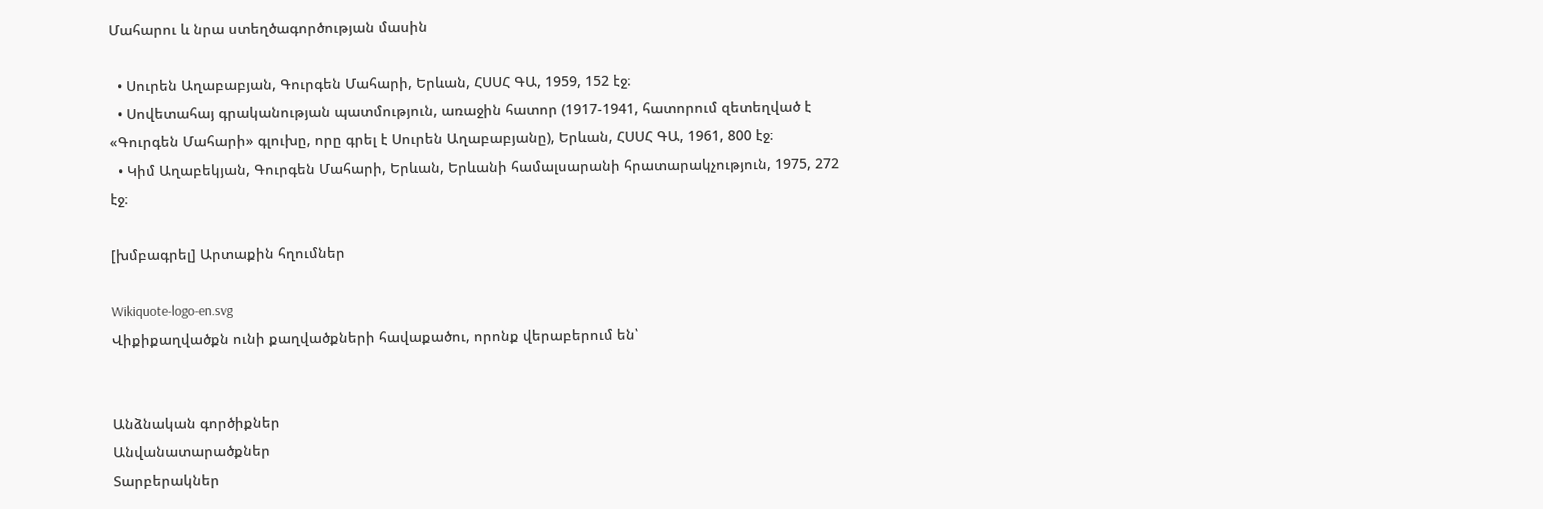Մահարու և նրա ստեղծագործության մասին

  • Սուրեն Աղաբաբյան, Գուրգեն Մահարի, Երևան, ՀՍՍՀ ԳԱ, 1959, 152 էջ։
  • Սովետահայ գրականության պատմություն, առաջին հատոր (1917-1941, հատորում զետեղված է «Գուրգեն Մահարի» գլուխը, որը գրել է Սուրեն Աղաբաբյանը), Երևան, ՀՍՍՀ ԳԱ, 1961, 800 էջ։
  • Կիմ Աղաբեկյան, Գուրգեն Մահարի, Երևան, Երևանի համալսարանի հրատարակչություն, 1975, 272 էջ։

[խմբագրել] Արտաքին հղումներ

Wikiquote-logo-en.svg
Վիքիքաղվածքն ունի քաղվածքների հավաքածու, որոնք վերաբերում են՝


Անձնական գործիքներ
Անվանատարածքներ
Տարբերակներ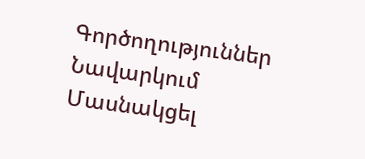Գործողություններ
Նավարկում
Մասնակցել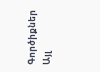Գործիքներ
Այլ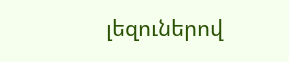լեզուներով